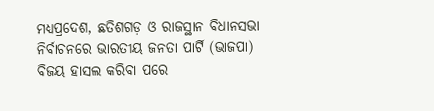ମଧ୍ୟପ୍ରଦେଶ, ଛତିଶଗଡ଼ ଓ ରାଜସ୍ଥାନ ବିଧାନସଭା ନିର୍ବାଚନରେ ଭାରତୀୟ ଜନତା ପାର୍ଟି (ଭାଜପା) ବିଜୟ ହାସଲ କରିବା ପରେ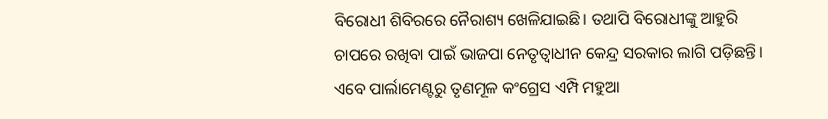ବିରୋଧୀ ଶିବିରରେ ନୈରାଶ୍ୟ ଖେଳିଯାଇଛି। ତଥାପି ବିରୋଧୀଙ୍କୁ ଆହୁରି ଚାପରେ ରଖିବା ପାଇଁ ଭାଜପା ନେତୃତ୍ୱାଧୀନ କେନ୍ଦ୍ର ସରକାର ଲାଗି ପଡ଼ିଛନ୍ତି। ଏବେ ପାର୍ଲାମେଣ୍ଟରୁ ତୃଣମୂଳ କଂଗ୍ରେସ ଏମ୍ପି ମହୁଆ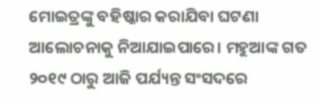ମୋଇତ୍ରଙ୍କୁ ବହିଷ୍କାର କରାଯିବା ଘଟଣା ଆଲୋଚନାକୁ ନିଆଯାଇପାରେ। ମହୁଆଙ୍କ ଗତ ୨୦୧୯ ଠାରୁ ଆଜି ପର୍ଯ୍ୟନ୍ତ ସଂସଦରେ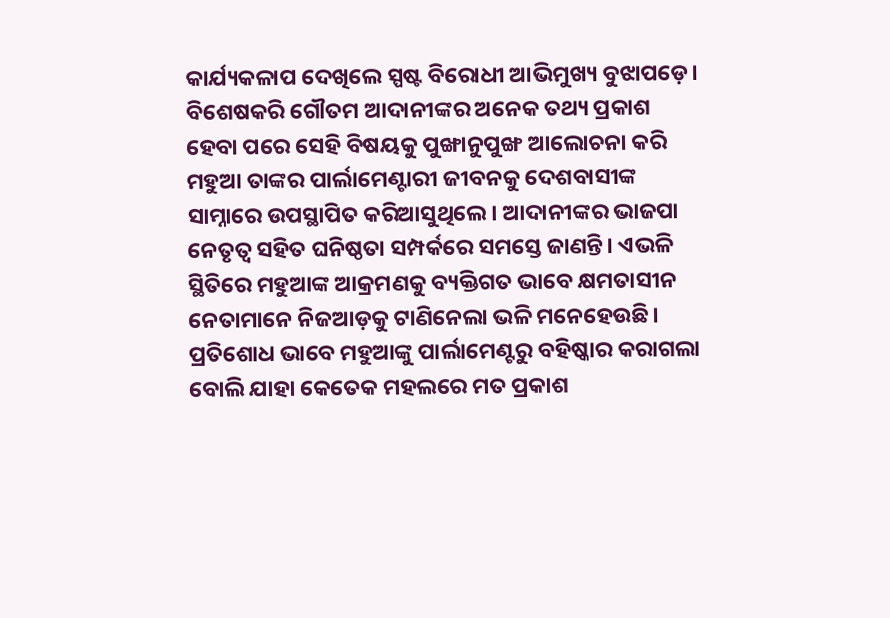କାର୍ଯ୍ୟକଳାପ ଦେଖିଲେ ସ୍ପଷ୍ଟ ବିରୋଧୀ ଆଭିମୁଖ୍ୟ ବୁଝାପଡ଼େ। ବିଶେଷକରି ଗୌତମ ଆଦାନୀଙ୍କର ଅନେକ ତଥ୍ୟ ପ୍ରକାଶ ହେବା ପରେ ସେହି ବିଷୟକୁ ପୁଙ୍ଖାନୁପୁଙ୍ଖ ଆଲୋଚନା କରି ମହୁଆ ତାଙ୍କର ପାର୍ଲାମେଣ୍ଟାରୀ ଜୀବନକୁ ଦେଶବାସୀଙ୍କ ସାମ୍ନାରେ ଉପସ୍ଥାପିତ କରିଆସୁଥିଲେ। ଆଦାନୀଙ୍କର ଭାଜପା ନେତୃତ୍ୱ ସହିତ ଘନିଷ୍ଠତା ସମ୍ପର୍କରେ ସମସ୍ତେ ଜାଣନ୍ତି। ଏଭଳି ସ୍ଥିତିରେ ମହୁଆଙ୍କ ଆକ୍ରମଣକୁ ବ୍ୟକ୍ତିଗତ ଭାବେ କ୍ଷମତାସୀନ ନେତାମାନେ ନିଜଆଡ଼କୁ ଟାଣିନେଲା ଭଳି ମନେହେଉଛି। ପ୍ରତିଶୋଧ ଭାବେ ମହୁଆଙ୍କୁ ପାର୍ଲାମେଣ୍ଟରୁ ବହିଷ୍କାର କରାଗଲା ବୋଲି ଯାହା କେତେକ ମହଲରେ ମତ ପ୍ରକାଶ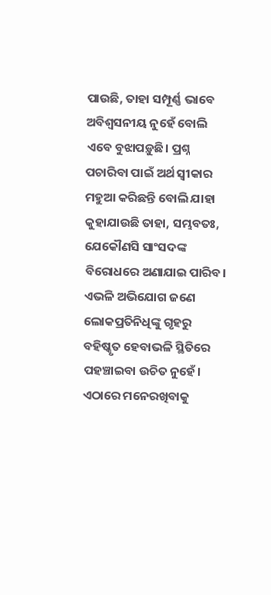ପାଉଛି, ତାହା ସମ୍ପୂର୍ଣ୍ଣ ଭାବେ ଅବିଶ୍ୱସନୀୟ ନୁହେଁ ବୋଲି ଏବେ ବୁଝାପଡ଼ୁଛି। ପ୍ରଶ୍ନ ପଚାରିବା ପାଇଁ ଅର୍ଥ ସ୍ବୀକାର ମହୁଆ କରିଛନ୍ତି ବୋଲି ଯାହା କୁହାଯାଉଛି ତାହା, ସମ୍ଭବତଃ, ଯେକୌଣସି ସାଂସଦଙ୍କ ବିରୋଧରେ ଅଣାଯାଇ ପାରିବ। ଏଭଳି ଅଭିଯୋଗ ଜଣେ ଲୋକପ୍ରତିନିଧିଙ୍କୁ ଗୃହରୁ ବହିଷ୍କୃତ ହେବାଭଳି ସ୍ଥିତିରେ ପହଞ୍ଚାଇବା ଉଚିତ ନୁହେଁ। ଏଠାରେ ମନେରଖିବାକୁ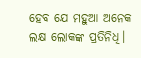ହେବ ଯେ ମହୁଆ ଅନେକ ଲକ୍ଷ ଲୋକଙ୍କ ପ୍ରତିନିଧି।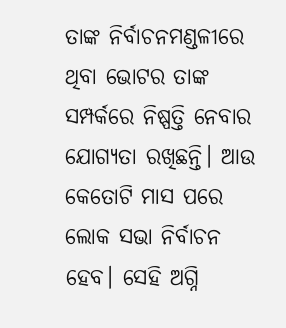ତାଙ୍କ ନିର୍ବାଚନମଣ୍ଡଳୀରେ ଥିବା ଭୋଟର ତାଙ୍କ ସମ୍ପର୍କରେ ନିଷ୍ପତ୍ତି ନେବାର ଯୋଗ୍ୟତା ରଖିଛନ୍ତି। ଆଉ କେତୋଟି ମାସ ପରେ ଲୋକ ସଭା ନିର୍ବାଚନ ହେବ। ସେହି ଅଗ୍ନି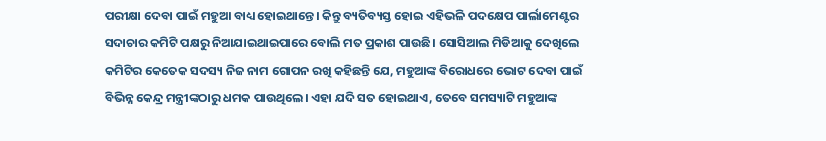ପରୀକ୍ଷା ଦେବା ପାଇଁ ମହୁଆ ବାଧ୍ୟ ହୋଇଥାନ୍ତେ। କିନ୍ତୁ ବ୍ୟତିବ୍ୟସ୍ତ ହୋଇ ଏହିଭଳି ପଦକ୍ଷେପ ପାର୍ଲାମେଣ୍ଟର ସଦାଚାର କମିଟି ପକ୍ଷରୁ ନିଆଯାଇଥାଇପାରେ ବୋଲି ମତ ପ୍ରକାଶ ପାଉଛି। ସୋସିଆଲ ମିଡିଆକୁ ଦେଖିଲେ କମିଟିର କେତେକ ସଦସ୍ୟ ନିଜ ନାମ ଗୋପନ ରଖି କହିଛନ୍ତି ଯେ, ମହୁଆଙ୍କ ବିରୋଧରେ ଭୋଟ ଦେବା ପାଇଁ ବିଭିନ୍ନ କେନ୍ଦ୍ର ମନ୍ତ୍ରୀଙ୍କଠାରୁ ଧମକ ପାଉଥିଲେ। ଏହା ଯଦି ସତ ହୋଇଥାଏ, ତେବେ ସମସ୍ୟାଟି ମହୁଆଙ୍କ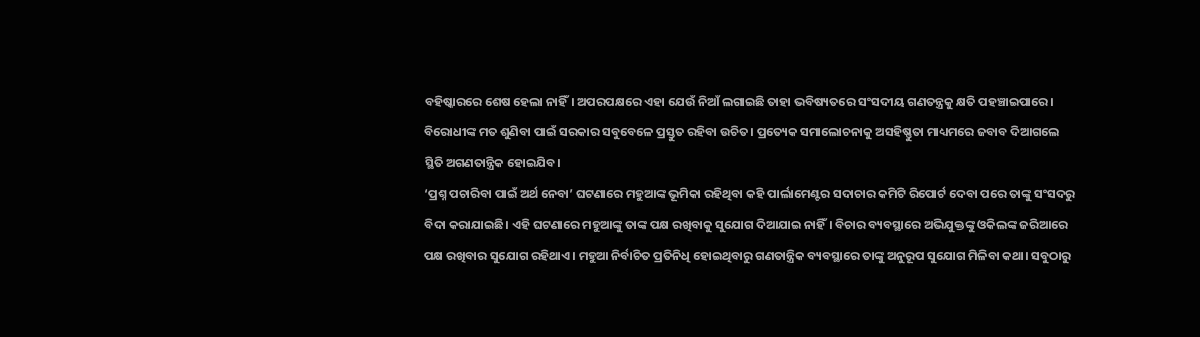ବହିଷ୍କାରରେ ଶେଷ ହେଲା ନାହିଁ। ଅପରପକ୍ଷରେ ଏହା ଯେଉଁ ନିଆଁ ଲଗାଇଛି ତାହା ଭବିଷ୍ୟତରେ ସଂସଦୀୟ ଗଣତନ୍ତ୍ରକୁ କ୍ଷତି ପହଞ୍ଚାଇପାରେ। ବିରୋଧୀଙ୍କ ମତ ଶୁଣିବା ପାଇଁ ସରକାର ସବୁବେଳେ ପ୍ରସ୍ତୁତ ରହିବା ଉଚିତ। ପ୍ରତ୍ୟେକ ସମାଲୋଚନାକୁ ଅସହିଷ୍ଣୁତା ମାଧ୍ୟମରେ ଜବାବ ଦିଆଗଲେ ସ୍ଥିତି ଅଗଣତାନ୍ତ୍ରିକ ହୋଇଯିବ।
‘ପ୍ରଶ୍ନ ପଚାରିବା ପାଇଁ ଅର୍ଥ ନେବା’ ଘଟଣାରେ ମହୁଆଙ୍କ ଭୂମିକା ରହିଥିବା କହି ପାର୍ଲାମେଣ୍ଟର ସଦାଚାର କମିଟି ରିପୋର୍ଟ ଦେବା ପରେ ତାଙ୍କୁ ସଂସଦରୁ ବିଦା କରାଯାଇଛି। ଏହି ଘଟଣାରେ ମହୁଆଙ୍କୁ ତାଙ୍କ ପକ୍ଷ ରଖିବାକୁ ସୁଯୋଗ ଦିଆଯାଇ ନାହିଁ। ବିଚାର ବ୍ୟବସ୍ଥାରେ ଅଭିଯୁକ୍ତଙ୍କୁ ଓକିଲଙ୍କ ଜରିଆରେ ପକ୍ଷ ରଖିବାର ସୁଯୋଗ ରହିଥାଏ। ମହୁଆ ନିର୍ବାଚିତ ପ୍ରତିନିଧି ହୋଇଥିବାରୁ ଗଣତାନ୍ତ୍ରିକ ବ୍ୟବସ୍ଥାରେ ତାଙ୍କୁ ଅନୁରୂପ ସୁଯୋଗ ମିଳିବା କଥା। ସବୁଠାରୁ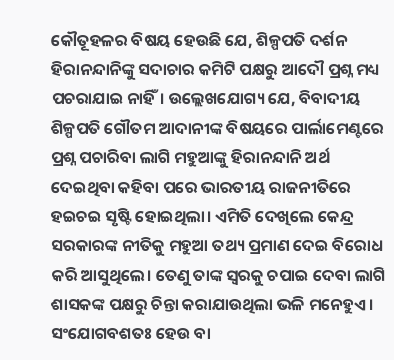କୌତୂହଳର ବିଷୟ ହେଉଛି ଯେ, ଶିଳ୍ପପତି ଦର୍ଶନ ହିରାନନ୍ଦାନିଙ୍କୁ ସଦାଚାର କମିଟି ପକ୍ଷରୁ ଆଦୌ ପ୍ରଶ୍ନ ମଧ୍ୟ ପଚରାଯାଇ ନାହିଁ। ଉଲ୍ଲେଖଯୋଗ୍ୟ ଯେ, ବିବାଦୀୟ ଶିଳ୍ପପତି ଗୌତମ ଆଦାନୀଙ୍କ ବିଷୟରେ ପାର୍ଲାମେଣ୍ଟରେ ପ୍ରଶ୍ନ ପଚାରିବା ଲାଗି ମହୁଆଙ୍କୁ ହିରାନନ୍ଦାନି ଅର୍ଥ ଦେଇଥିବା କହିବା ପରେ ଭାରତୀୟ ରାଜନୀତିରେ ହଇଚଇ ସୃଷ୍ଟି ହୋଇଥିଲା। ଏମିତି ଦେଖିଲେ କେନ୍ଦ୍ର ସରକାରଙ୍କ ନୀତିକୁ ମହୁଆ ତଥ୍ୟ ପ୍ରମାଣ ଦେଇ ବିରୋଧ କରି ଆସୁଥିଲେ। ତେଣୁ ତାଙ୍କ ସ୍ବରକୁ ଚପାଇ ଦେବା ଲାଗି ଶାସକଙ୍କ ପକ୍ଷରୁ ଚିନ୍ତା କରାଯାଉଥିଲା ଭଳି ମନେହୁଏ। ସଂଯୋଗବଶତଃ ହେଉ ବା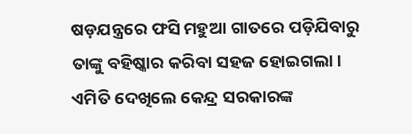ଷଡ଼ଯନ୍ତ୍ରରେ ଫସି ମହୁଆ ଗାତରେ ପଡ଼ିଯିବାରୁ ତାଙ୍କୁ ବହିଷ୍କାର କରିବା ସହଜ ହୋଇଗଲା।
ଏମିତି ଦେଖିଲେ କେନ୍ଦ୍ର ସରକାରଙ୍କ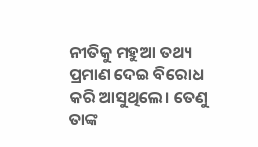ନୀତିକୁ ମହୁଆ ତଥ୍ୟ ପ୍ରମାଣ ଦେଇ ବିରୋଧ କରି ଆସୁଥିଲେ। ତେଣୁ ତାଙ୍କ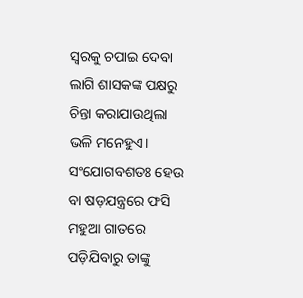ସ୍ବରକୁ ଚପାଇ ଦେବା ଲାଗି ଶାସକଙ୍କ ପକ୍ଷରୁ ଚିନ୍ତା କରାଯାଉଥିଲା ଭଳି ମନେହୁଏ। ସଂଯୋଗବଶତଃ ହେଉ ବା ଷଡ଼ଯନ୍ତ୍ରରେ ଫସି ମହୁଆ ଗାତରେ ପଡ଼ିଯିବାରୁ ତାଙ୍କୁ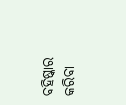ବହିଷ୍କାର କରିବା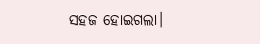ସହଜ ହୋଇଗଲା।